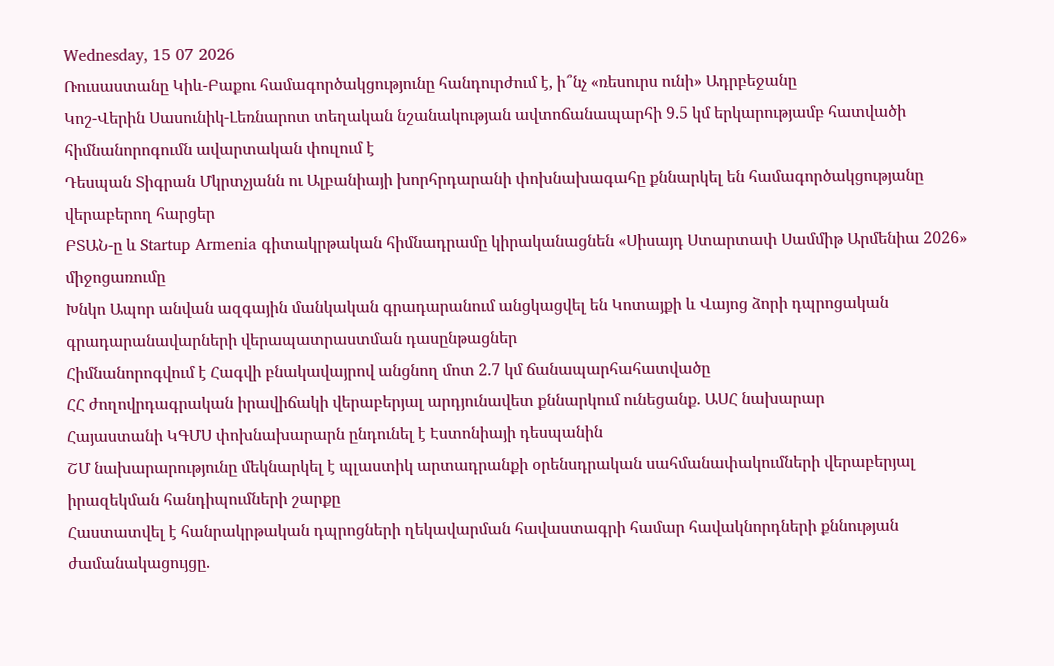Wednesday, 15 07 2026
Ռուսաստանը Կիև-Բաքու համագործակցությունը հանդուրժում է, ի՞նչ «ռեսուրս ունի» Ադրբեջանը
Կոշ-Վերին Սասունիկ-Լեռնարոտ տեղական նշանակության ավտոճանապարհի 9.5 կմ երկարությամբ հատվածի հիմնանորոգումն ավարտական փուլում է
Դեսպան Տիգրան Մկրտչյանն ու Ալբանիայի խորհրդարանի փոխնախագահը քննարկել են համագործակցությանը վերաբերող հարցեր
ԲՏԱՆ-ը և Startup Armenia գիտակրթական հիմնադրամը կիրականացնեն «Սիսայդ Ստարտափ Սամմիթ Արմենիա 2026» միջոցառումը
Խնկո Ապոր անվան ազգային մանկական գրադարանում անցկացվել են Կոտայքի և Վայոց ձորի դպրոցական գրադարանավարների վերապատրաստման դասընթացներ
Հիմնանորոգվում է Հագվի բնակավայրով անցնող մոտ 2.7 կմ ճանապարհահատվածը
ՀՀ ժողովրդագրական իրավիճակի վերաբերյալ արդյունավետ քննարկում ունեցանք. ԱՍՀ նախարար
Հայաստանի ԿԳՄՍ փոխնախարարն ընդունել է Էստոնիայի դեսպանին
ՇՄ նախարարությունը մեկնարկել է պլաստիկ արտադրանքի օրենսդրական սահմանափակումների վերաբերյալ իրազեկման հանդիպումների շարքը
Հաստատվել է հանրակրթական դպրոցների ղեկավարման հավաստագրի համար հավակնորդների քննության ժամանակացույցը.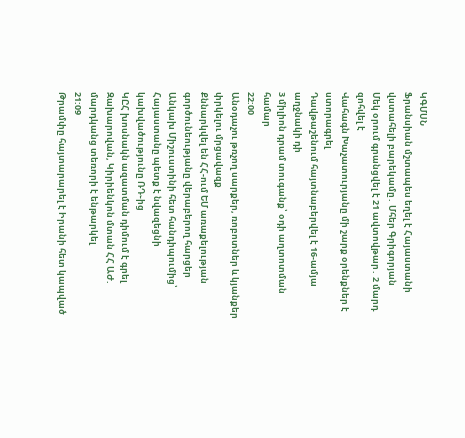ԿԳՄՍՆ
Ֆրանսիան մշտապես եղել է Հայաստանի վստահելի բարեկամը․ Մհեր Գրիգորյան
Մեկ օրում գրանցվել է 21 ավտովթար․ 2 մարդ զոհվել է
Վահագն Խաչատուրյանը մի շարք օրենքներ է ստորագրել
Դավթաշենում հայտնաբերվել է 16-ամյա աղջնակի դի
3 միլիոն դրամ տուգանք՝ օդի աղտոտման համար
22:00
Անօդաչու թռչող սարքեր, ռոբոտներ և կյանքեր փրկելու մրցավազք
Քննարկվել են ՀՀ-ում ԵՄ առաքելության գործունեությանը վերաբերող հարցեր
Անկախ Միշուստինի հետ հանդիպումից՝ Հայաստանը պետք է նվազեցնի կախվածությունը ՌԴ֊ից
ԿԸՀ խոսնակն ազատման դիմում է գրել
Զախարովան, Կիրիենկոն մտան ՀՀ ԱԺ. մարդկանց տեռորի է ենթարկել
21:09
Թրամփը հայտարարել է Իրանի հետ կապված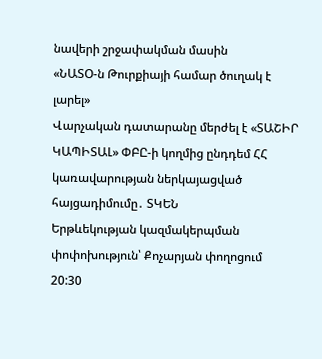նավերի շրջափակման մասին
«ՆԱՏՕ-ն Թուրքիայի համար ծուղակ է լարել»
Վարչական դատարանը մերժել է «ՏԱՇԻՐ ԿԱՊԻՏԱԼ» ՓԲԸ-ի կողմից ընդդեմ ՀՀ կառավարության ներկայացված հայցադիմումը․ ՏԿԵՆ
Երթևեկության կազմակերպման փոփոխություն՝ Քոչարյան փողոցում
20:30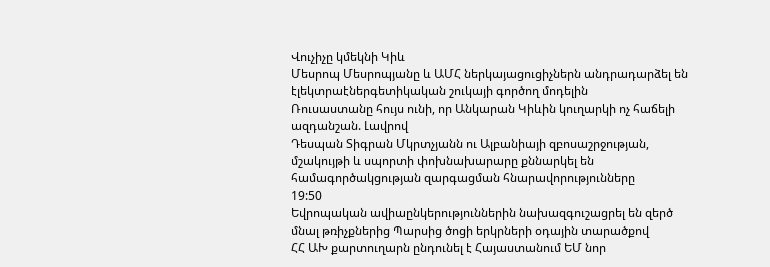Վուչիչը կմեկնի Կիև
Մեսրոպ Մեսրոպյանը և ԱՄՀ ներկայացուցիչներն անդրադարձել են էլեկտրաէներգետիկական շուկայի գործող մոդելին
Ռուսաստանը հույս ունի, որ Անկարան Կիևին կուղարկի ոչ հաճելի ազդանշան. Լավրով
Դեսպան Տիգրան Մկրտչյանն ու Ալբանիայի զբոսաշրջության, մշակույթի և սպորտի փոխնախարարը քննարկել են համագործակցության զարգացման հնարավորությունները
19:50
Եվրոպական ավիաընկերություններին նախազգուշացրել են զերծ մնալ թռիչքներից Պարսից ծոցի երկրների օդային տարածքով
ՀՀ ԱԽ քարտուղարն ընդունել է Հայաստանում ԵՄ նոր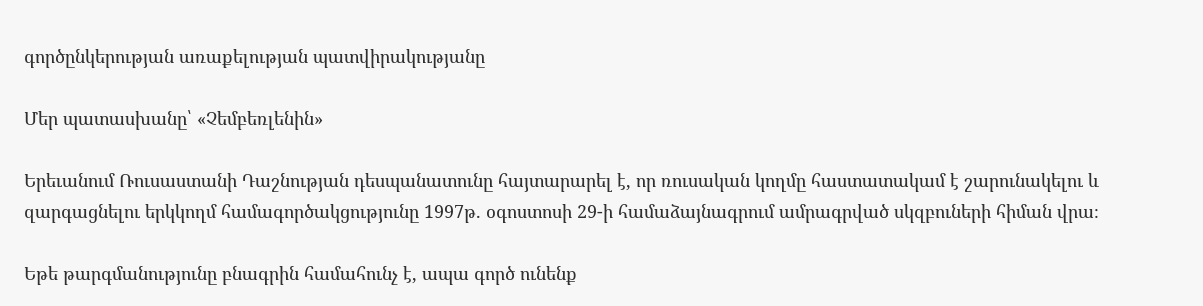գործընկերության առաքելության պատվիրակությանը

Մեր պատասխանը՝ «Չեմբեռլենին»

Երեւանում Ռուսաստանի Դաշնության դեսպանատունը հայտարարել է, որ ռուսական կողմը հաստատակամ է շարունակելու և զարգացնելու երկկողմ համագործակցությունը 1997թ. օգոստոսի 29-ի համաձայնագրում ամրագրված սկզբուների հիման վրա։

Եթե թարգմանությունը բնագրին համահունչ է, ապա գործ ունենք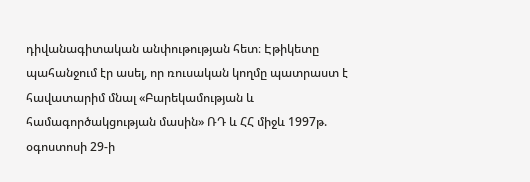դիվանագիտական անփութության հետ։ Էթիկետը պահանջում էր ասել, որ ռուսական կողմը պատրաստ է հավատարիմ մնալ «Բարեկամության և համագործակցության մասին» ՌԴ և ՀՀ միջև 1997թ. օգոստոսի 29-ի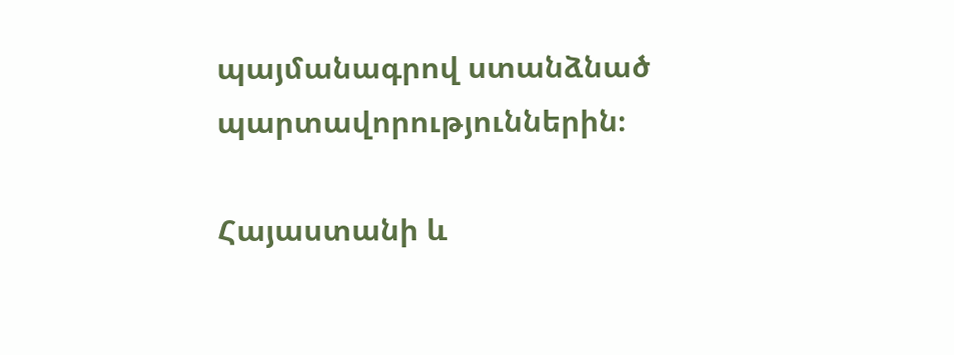պայմանագրով ստանձնած պարտավորություններին։

Հայաստանի և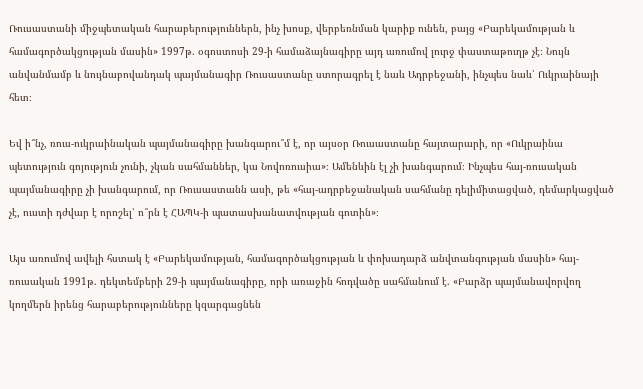Ռուսաստանի միջպետական հարաբերություններն, ինչ խոսք, վերբեռնման կարիք ունեն, բայց «Բարեկամության և համագործակցության մասին» 1997թ. օգոստոսի 29-ի համաձայնագիրը այդ առումով լուրջ փաստաթուղթ չէ։ Նույն անվանմամբ և նույնաբովանդակ պայմանագիր Ռուսաստանը ստորագրել է նաև Ադրբեջանի, ինչպես նաև՝ Ուկրաինայի հետ։

Եվ ի՞նչ, ռուս-ուկրաինական պայմանագիրը խանգարու՞մ է, որ այսօր Ռուսաստանը հայտարարի, որ «Ուկրաինա պետություն գոյություն չունի, չկան սահմաններ, կա Նովոռուսիա»։ Ամենևին էլ չի խանգարում։ Ինչպես հայ-ռուսական պայմանագիրը չի խանգարում, որ Ռուսաստանն ասի, թե «հայ-ադրբեջանական սահմանը դելիմիտացված, դեմարկացված չէ, ուստի դժվար է որոշել՝ ո՞րն է ՀԱՊԿ-ի պատասխանատվության գոտին»։

Այս առումով ավելի հստակ է «Բարեկամության, համագործակցության և փոխադարձ անվտանգության մասին» հայ-ռուսական 1991թ. դեկտեմբերի 29-ի պայմանագիրը, որի առաջին հոդվածը սահմանում է. «Բարձր պայմանավորվող կողմերն իրենց հարաբերությունները կզարգացնեն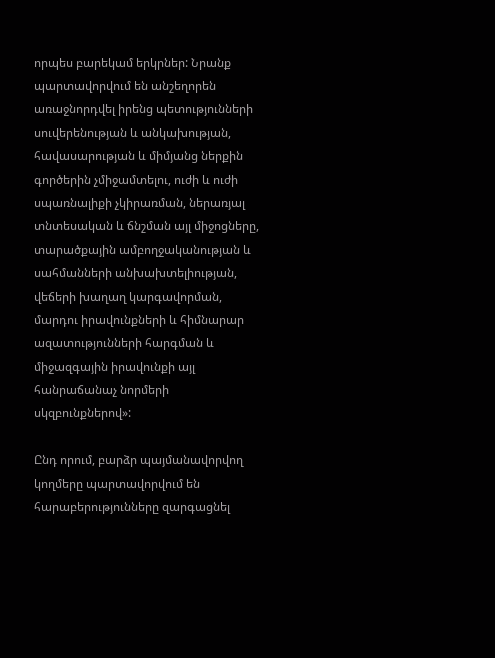որպես բարեկամ երկրներ: Նրանք պարտավորվում են անշեղորեն առաջնորդվել իրենց պետությունների սուվերենության և անկախության, հավասարության և միմյանց ներքին գործերին չմիջամտելու, ուժի և ուժի սպառնալիքի չկիրառման, ներառյալ տնտեսական և ճնշման այլ միջոցները, տարածքային ամբողջականության և սահմանների անխախտելիության, վեճերի խաղաղ կարգավորման, մարդու իրավունքների և հիմնարար ազատությունների հարգման և միջազգային իրավունքի այլ հանրաճանաչ նորմերի սկզբունքներով»:

Ընդ որում, բարձր պայմանավորվող կողմերը պարտավորվում են հարաբերությունները զարգացնել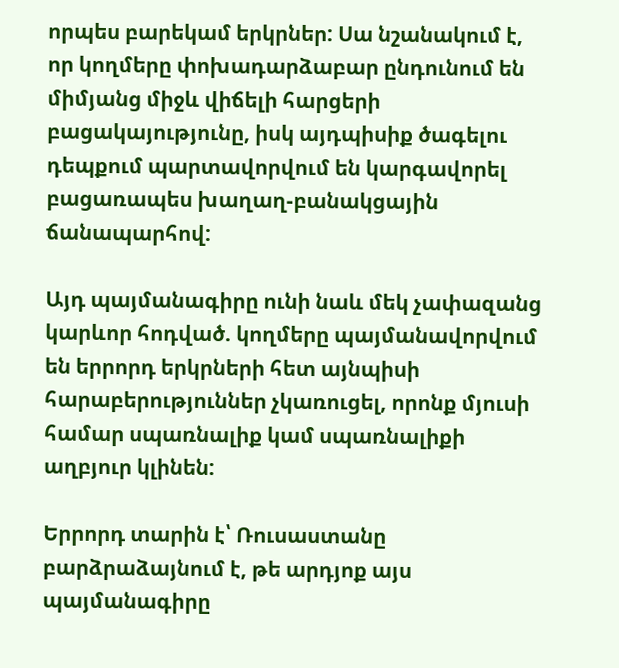որպես բարեկամ երկրներ: Սա նշանակում է, որ կողմերը փոխադարձաբար ընդունում են միմյանց միջև վիճելի հարցերի բացակայությունը, իսկ այդպիսիք ծագելու դեպքում պարտավորվում են կարգավորել բացառապես խաղաղ-բանակցային ճանապարհով:

Այդ պայմանագիրը ունի նաև մեկ չափազանց կարևոր հոդված. կողմերը պայմանավորվում են երրորդ երկրների հետ այնպիսի հարաբերություններ չկառուցել, որոնք մյուսի համար սպառնալիք կամ սպառնալիքի աղբյուր կլինեն:

Երրորդ տարին է՝ Ռուսաստանը բարձրաձայնում է, թե արդյոք այս պայմանագիրը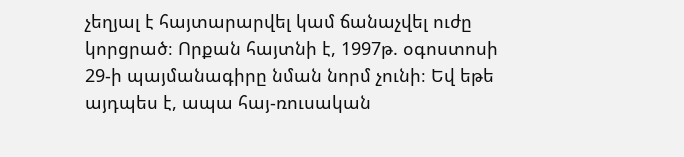չեղյալ է հայտարարվել կամ ճանաչվել ուժը կորցրած։ Որքան հայտնի է, 1997թ. օգոստոսի 29-ի պայմանագիրը նման նորմ չունի։ Եվ եթե այդպես է, ապա հայ-ռուսական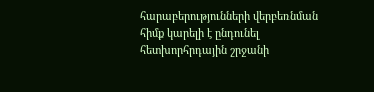հարաբերությունների վերբեռնման հիմք կարելի է ընդունել հետխորհրդային շրջանի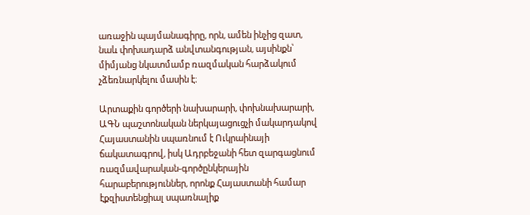առաջին պայմանագիրը, որն, ամեն ինչից զատ, նաև փոխադարձ անվտանգության, այսինքն՝ միմյանց նկատմամբ ռազմական հարձակում չձեռնարկելու մասին է։

Արտաքին գործերի նախարարի, փոխնախարարի, ԱԳՆ պաշտոնական ներկայացուցչի մակարդակով Հայաստանին սպառնում է Ուկրաինայի ճակատագրով, իսկ Ադրբեջանի հետ զարգացնում ռազմավարական-գործընկերային հարաբերություններ, որոնք Հայաստանի համար էքզիստենցիալ սպառնալիք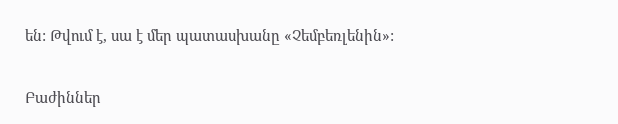են: Թվում է, սա է մեր պատասխանը «Չեմբեռլենին»:

Բաժիններ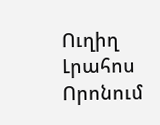Ուղիղ
Լրահոս
Որոնում